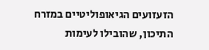הזעזועים הגיאופוליטיים במזרח התיכון, שהובילו לעימות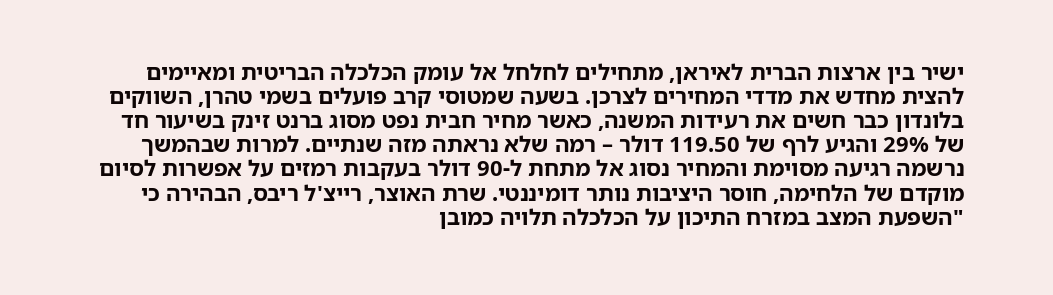ישיר בין ארצות הברית לאיראן, מתחילים לחלחל אל עומק הכלכלה הבריטית ומאיימים להצית מחדש את מדדי המחירים לצרכן. בשעה שמטוסי קרב פועלים בשמי טהרן, השווקים בלונדון כבר חשים את רעידות המשנה, כאשר מחיר חבית נפט מסוג ברנט זינק בשיעור חד של 29% והגיע לרף של 119.50 דולר – רמה שלא נראתה מזה שנתיים. למרות שבהמשך נרשמה רגיעה מסוימת והמחיר נסוג אל מתחת ל-90 דולר בעקבות רמזים על אפשרות לסיום מוקדם של הלחימה, חוסר היציבות נותר דומיננטי. שרת האוצר, רייצ'ל ריבס, הבהירה כי "השפעת המצב במזרח התיכון על הכלכלה תלויה כמובן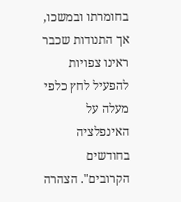בחומרתו ובמשכו, אך התנודות שכבר ראינו צפויות להפעיל לחץ כלפי מעלה על האינפלציה בחודשים הקרובים". הצהרה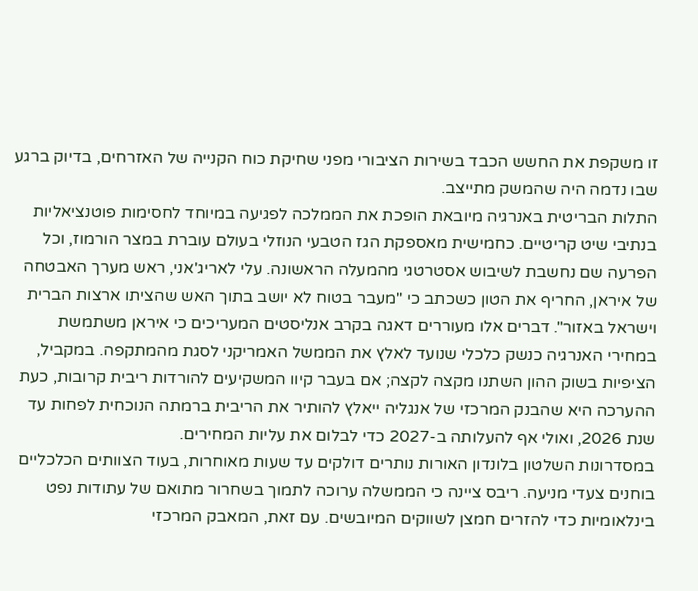זו משקפת את החשש הכבד בשירות הציבורי מפני שחיקת כוח הקנייה של האזרחים, בדיוק ברגע שבו נדמה היה שהמשק מתייצב.
התלות הבריטית באנרגיה מיובאת הופכת את הממלכה לפגיעה במיוחד לחסימות פוטנציאליות בנתיבי שיט קריטיים. כחמישית מאספקת הגז הטבעי הנוזלי בעולם עוברת במצר הורמוז, וכל הפרעה שם נחשבת לשיבוש אסטרטגי מהמעלה הראשונה. עלי לאריג'אני, ראש מערך האבטחה של איראן, החריף את הטון כשכתב כי "מעבר בטוח לא יושב בתוך האש שהציתו ארצות הברית וישראל באזור". דברים אלו מעוררים דאגה בקרב אנליסטים המעריכים כי איראן משתמשת במחירי האנרגיה כנשק כלכלי שנועד לאלץ את הממשל האמריקני לסגת מהמתקפה. במקביל, הציפיות בשוק ההון השתנו מקצה לקצה; אם בעבר קיוו המשקיעים להורדות ריבית קרובות, כעת ההערכה היא שהבנק המרכזי של אנגליה ייאלץ להותיר את הריבית ברמתה הנוכחית לפחות עד שנת 2026, ואולי אף להעלותה ב-2027 כדי לבלום את עליות המחירים.
במסדרונות השלטון בלונדון האורות נותרים דולקים עד שעות מאוחרות, בעוד הצוותים הכלכליים בוחנים צעדי מניעה. ריבס ציינה כי הממשלה ערוכה לתמוך בשחרור מתואם של עתודות נפט בינלאומיות כדי להזרים חמצן לשווקים המיובשים. עם זאת, המאבק המרכזי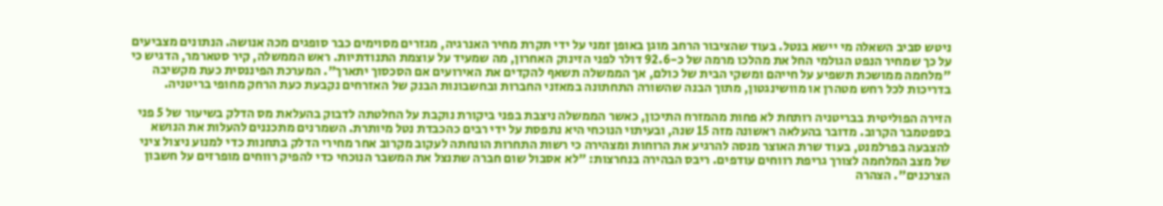ניטש סביב השאלה מי יישא בנטל. בעוד שהציבור הרחב מוגן באופן זמני על ידי תקרת מחיר האנרגיה, מגזרים מסוימים כבר סופגים מכה אנושה. הנתונים מצביעים על כך שמחיר הנפט הגולמי החל את מהלכו מרמה של כ-92.6 דולר לפני הזינוק האחרון, מה שמעיד על עוצמת התנודתיות. ראש הממשלה, קיר סטארמר, הדגיש כי "מלחמה ממושכת תשפיע על חייהם ומשקי הבית של כולם, אך הממשלה תשאף להקדים את האירועים אם הסכסוך יתארך". המערכת הפיננסית כעת מקשיבה בדריכות לכל רחש מטהרן או מוושינגטון, מתוך הבנה שהשורה התחתונה במאזני החברות ובחשבונות הבנק של האזרחים נקבעת כעת הרחק מחופי בריטניה.

הזירה הפוליטית בבריטניה רותחת לא פחות מהמזרח התיכון, כאשר הממשלה ניצבת בפני ביקורת נוקבת על החלטתה לדבוק בהעלאת מס הדלק בשיעור של 5 פני בספטמבר הקרוב. מדובר בהעלאה ראשונה מזה 15 שנה, ובעיתוי הנוכחי היא נתפסת על ידי רבים כהכבדת נטל מיותרת. השמרנים מתכננים להעלות את הנושא להצבעה בפרלמנט, בעוד שרת האוצר מנסה להרגיע את הרוחות ומצהירה כי רשות התחרות הונחתה לעקוב מקרוב אחר מחירי הדלק בתחנות כדי למנוע ניצול ציני של מצב המלחמה לצורך גריפת רווחים עודפים. ריבס הבהירה בנחרצות: "לא אסבול שום חברה שתנצל את המשבר הנוכחי כדי להפיק רווחים מופרזים על חשבון הצרכנים". הצהרה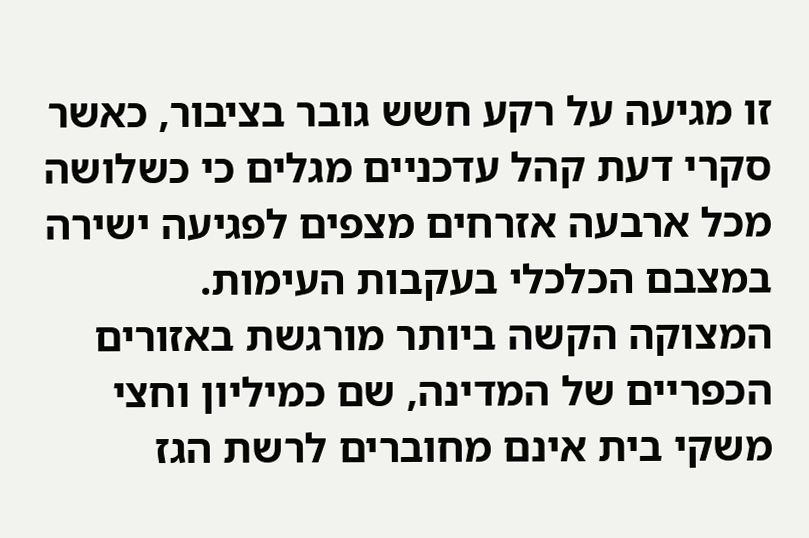זו מגיעה על רקע חשש גובר בציבור, כאשר סקרי דעת קהל עדכניים מגלים כי כשלושה מכל ארבעה אזרחים מצפים לפגיעה ישירה במצבם הכלכלי בעקבות העימות.
המצוקה הקשה ביותר מורגשת באזורים הכפריים של המדינה, שם כמיליון וחצי משקי בית אינם מחוברים לרשת הגז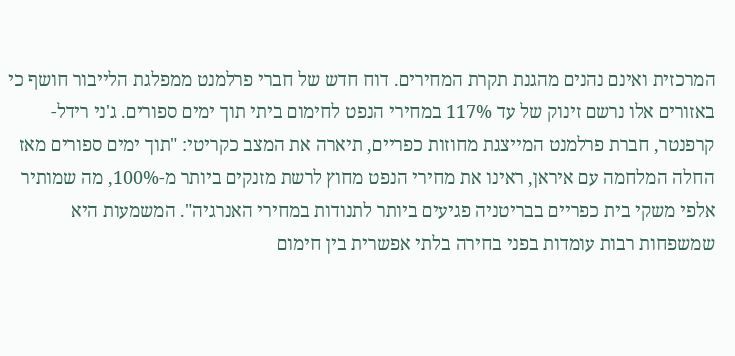המרכזית ואינם נהנים מהגנת תקרת המחירים. דוח חדש של חברי פרלמנט ממפלגת הלייבור חושף כי באזורים אלו נרשם זינוק של עד 117% במחירי הנפט לחימום ביתי תוך ימים ספורים. ג'ני רידל-קרפנטר, חברת פרלמנט המייצגת מחוזות כפריים, תיארה את המצב כקריטי: "תוך ימים ספורים מאז החלה המלחמה עם איראן, ראינו את מחירי הנפט מחוץ לרשת מזנקים ביותר מ-100%, מה שמותיר אלפי משקי בית כפריים בבריטניה פגיעים ביותר לתנודות במחירי האנרגיה". המשמעות היא שמשפחות רבות עומדות בפני בחירה בלתי אפשרית בין חימום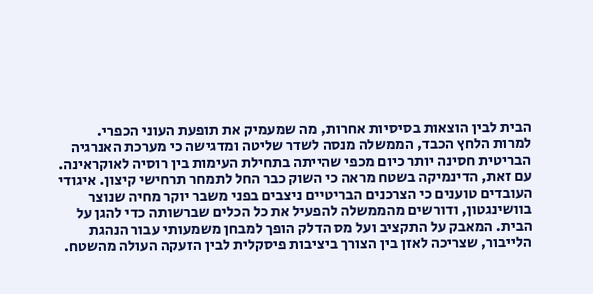הבית לבין הוצאות בסיסיות אחרות, מה שמעמיק את תופעת העוני הכפרי.
למרות הלחץ הכבד, הממשלה מנסה לשדר שליטה ומדגישה כי מערכת האנרגיה הבריטית חסינה יותר כיום מכפי שהייתה בתחילת העימות בין רוסיה לאוקראינה. עם זאת, הדינמיקה בשטח מראה כי השוק כבר החל לתמחר תרחישי קיצון. איגודי העובדים טוענים כי הצרכנים הבריטיים ניצבים בפני משבר יוקר מחיה שנוצר בוושינגטון, ודורשים מהממשלה להפעיל את כל הכלים שברשותה כדי להגן על הבית. המאבק על התקציב ועל מס הדלק הופך למבחן משמעותי עבור הנהגת הלייבור, שצריכה לאזן בין הצורך ביציבות פיסקלית לבין הזעקה העולה מהשטח.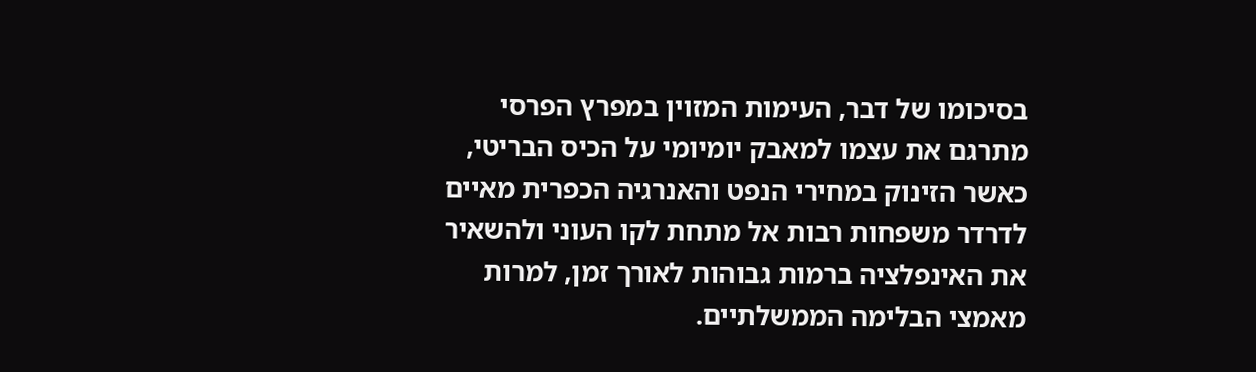בסיכומו של דבר, העימות המזוין במפרץ הפרסי מתרגם את עצמו למאבק יומיומי על הכיס הבריטי, כאשר הזינוק במחירי הנפט והאנרגיה הכפרית מאיים לדרדר משפחות רבות אל מתחת לקו העוני ולהשאיר את האינפלציה ברמות גבוהות לאורך זמן, למרות מאמצי הבלימה הממשלתיים.